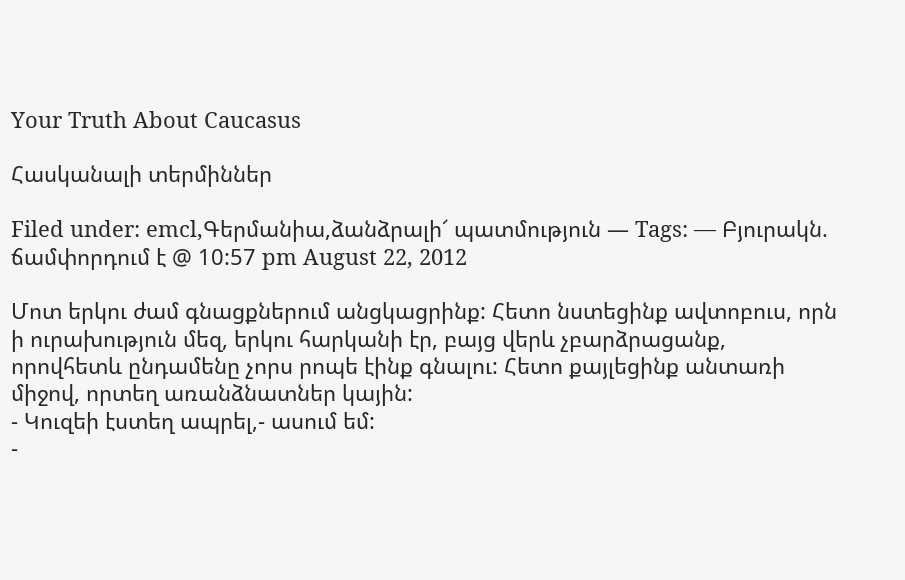Your Truth About Caucasus

Հասկանալի տերմիններ

Filed under: emcl,Գերմանիա,ձանձրալի՜ պատմություն — Tags: — Բյուրակն. ճամփորդում է @ 10:57 pm August 22, 2012

Մոտ երկու ժամ գնացքներում անցկացրինք: Հետո նստեցինք ավտոբուս, որն ի ուրախություն մեզ, երկու հարկանի էր, բայց վերև չբարձրացանք, որովհետև ընդամենը չորս րոպե էինք գնալու: Հետո քայլեցինք անտառի միջով, որտեղ առանձնատներ կային:
- Կուզեի էստեղ ապրել,- ասում եմ:
-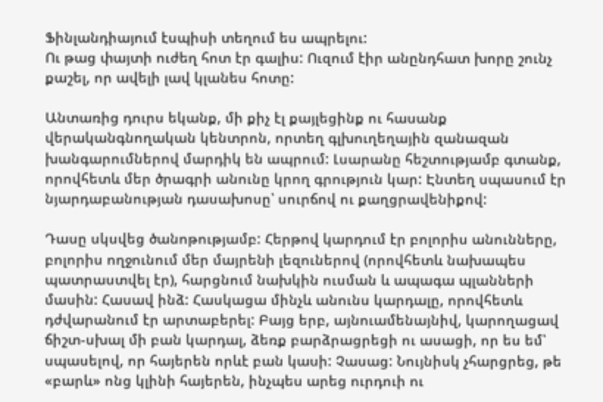Ֆինլանդիայում էսպիսի տեղում ես ապրելու:
Ու թաց փայտի ուժեղ հոտ էր գալիս: Ուզում էիր անընդհատ խորը շունչ քաշել, որ ավելի լավ կլանես հոտը:

Անտառից դուրս եկանք, մի քիչ էլ քայլեցինք ու հասանք վերականգնողական կենտրոն, որտեղ գլխուղեղային զանազան խանգարումներով մարդիկ են ապրում: Լսարանը հեշտությամբ գտանք, որովհետև մեր ծրագրի անունը կրող գրություն կար: Էնտեղ սպասում էր նյարդաբանության դասախոսը՝ սուրճով ու քաղցրավենիքով:

Դասը սկսվեց ծանոթությամբ: Հերթով կարդում էր բոլորիս անունները, բոլորիս ողջունում մեր մայրենի լեզուներով (որովհետև նախապես պատրաստվել էր), հարցնում նախկին ուսման և ապագա պլանների մասին: Հասավ ինձ: Հասկացա մինչև անունս կարդալը, որովհետև դժվարանում էր արտաբերել: Բայց երբ, այնուամենայնիվ, կարողացավ ճիշտ-սխալ մի բան կարդալ, ձեռք բարձրացրեցի ու ասացի, որ ես եմ՝ սպասելով, որ հայերեն որևէ բան կասի: Չասաց: Նույնիսկ չհարցրեց, թե «բարև» ոնց կլինի հայերեն, ինչպես արեց ուրդուի ու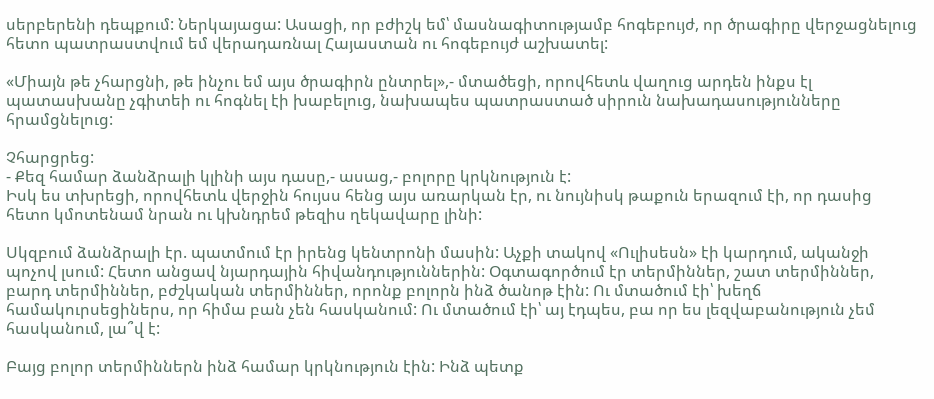սերբերենի դեպքում: Ներկայացա: Ասացի, որ բժիշկ եմ՝ մասնագիտությամբ հոգեբույժ, որ ծրագիրը վերջացնելուց հետո պատրաստվում եմ վերադառնալ Հայաստան ու հոգեբույժ աշխատել:

«Միայն թե չհարցնի, թե ինչու եմ այս ծրագիրն ընտրել»,- մտածեցի, որովհետև վաղուց արդեն ինքս էլ պատասխանը չգիտեի ու հոգնել էի խաբելուց, նախապես պատրաստած սիրուն նախադասությունները հրամցնելուց:

Չհարցրեց:
- Քեզ համար ձանձրալի կլինի այս դասը,- ասաց,- բոլորը կրկնություն է:
Իսկ ես տխրեցի, որովհետև վերջին հույսս հենց այս առարկան էր, ու նույնիսկ թաքուն երազում էի, որ դասից հետո կմոտենամ նրան ու կխնդրեմ թեզիս ղեկավարը լինի:

Սկզբում ձանձրալի էր. պատմում էր իրենց կենտրոնի մասին: Աչքի տակով «Ուլիսեսն» էի կարդում, ականջի պոչով լսում: Հետո անցավ նյարդային հիվանդություններին: Օգտագործում էր տերմիններ, շատ տերմիններ, բարդ տերմիններ, բժշկական տերմիններ, որոնք բոլորն ինձ ծանոթ էին: Ու մտածում էի՝ խեղճ համակուրսեցիներս, որ հիմա բան չեն հասկանում: Ու մտածում էի՝ այ էդպես, բա որ ես լեզվաբանություն չեմ հասկանում, լա՞վ է:

Բայց բոլոր տերմիններն ինձ համար կրկնություն էին: Ինձ պետք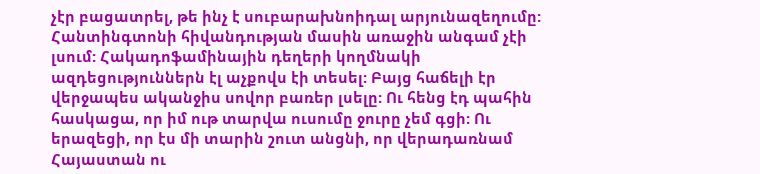չէր բացատրել, թե ինչ է սուբարախնոիդալ արյունազեղումը: Հանտինգտոնի հիվանդության մասին առաջին անգամ չէի լսում: Հակադոֆամինային դեղերի կողմնակի ազդեցություններն էլ աչքովս էի տեսել: Բայց հաճելի էր վերջապես ականջիս սովոր բառեր լսելը: Ու հենց էդ պահին հասկացա, որ իմ ութ տարվա ուսումը ջուրը չեմ գցի: Ու երազեցի, որ էս մի տարին շուտ անցնի, որ վերադառնամ Հայաստան ու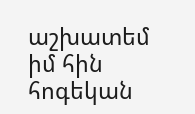աշխատեմ իմ հին հոգեկան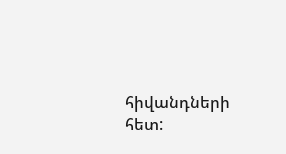հիվանդների հետ: